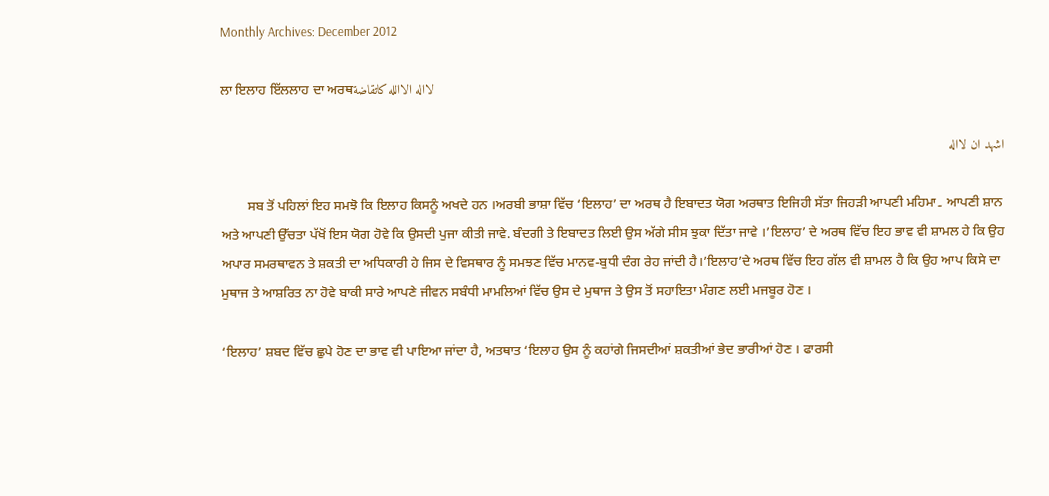Monthly Archives: December 2012

ਲਾ ਇਲਾਹ ਇੱਲਲਾਹ ਦਾ ਅਰਥلااله الاالله كاتقاضة

اشهد ان لااله

        ਸਬ ਤੋਂ ਪਹਿਲਾਂ ਇਹ ਸਮਝੋ ਕਿ ਇਲਾਹ ਕਿਸਨੂੰ ਅਖਦੇ ਹਨ ।ਅਰਬੀ ਭਾਸ਼ਾ ਵਿੱਚ ‘ਇਲਾਹ’ ਦਾ ਅਰਥ ਹੈ ਇਬਾਦਤ ਯੋਗ ਅਰਥਾਤ ਇਜਿਹੀ ਸੱਤਾ ਜਿਹੜੀ ਆਪਣੀ ਮਹਿਮਾ۔ ਆਪਣੀ ਸ਼ਾਨ ਅਤੇ ਆਪਣੀ ਉੱਚਤਾ ਪੱਖੋਂ ਇਸ ਯੋਗ ਹੋਵੇ ਕਿ ਉਸਦੀ ਪੁਜਾ ਕੀਤੀ ਜਾਵੇ. ਬੰਦਗੀ ਤੇ ਇਬਾਦਤ ਲਿਈ ਉਸ ਅੱਗੇ ਸੀਸ ਝੁਕਾ ਦਿੱਤਾ ਜਾਵੇ ।’ਇਲਾਹ’ ਦੇ ਅਰਥ ਵਿੱਚ ਇਹ ਭਾਵ ਵੀ ਸ਼ਾਮਲ ਹੇ ਕਿ ਉਹ ਅਪਾਰ ਸਮਰਥਾਵਨ ਤੇ ਸ਼ਕਤੀ ਦਾ ਅਧਿਕਾਰੀ ਹੇ ਜਿਸ ਦੇ ਵਿਸਥਾਰ ਨੂੰ ਸਮਝਣ ਵਿੱਚ ਮਾਨਵ-ਬੁਧੀ ਦੰਗ ਰੇਹ ਜਾਂਦੀ ਹੈ।’ਇਲਾਹ’ਦੇ ਅਰਥ ਵਿੱਚ ਇਹ ਗੱਲ ਵੀ ਸ਼ਾਮਲ ਹੈ ਕਿ ਉਹ ਆਪ ਕਿਸੇ ਦਾ ਮੁਥਾਜ ਤੇ ਆਸ਼ਰਿਤ ਨਾ ਹੋਵੇ ਬਾਕੀ ਸਾਰੇ ਆਪਣੇ ਜੀਵਨ ਸਬੰਧੀ ਮਾਮਲਿਆਂ ਵਿੱਚ ਉਸ ਦੇ ਮੁਥਾਜ ਤੇ ਉਸ ਤੋਂ ਸਹਾਇਤਾ ਮੰਗਣ ਲਈ ਮਜਬੂਰ ਹੋਣ ।

‘ਇਲਾਹ’ ਸ਼ਬਦ ਵਿੱਚ ਛੁਪੇ ਹੋਣ ਦਾ ਭਾਵ ਵੀ ਪਾਇਆ ਜਾਂਦਾ ਹੈ, ਅਤਥਾਤ ‘ਇਲਾਹ ਉਸ ਨੂੰ ਕਹਾਂਗੇ ਜਿਸਦੀਆਂ ਸ਼ਕਤੀਆਂ ਭੇਦ ਭਾਰੀਆਂ ਹੋਣ । ਫਾਰਸੀ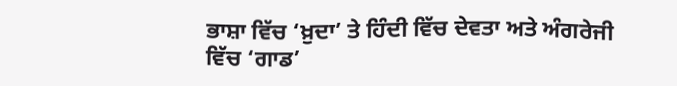ਭਾਸ਼ਾ ਵਿੱਚ ‘ਖ਼ੁਦਾ’ ਤੇ ਹਿੰਦੀ ਵਿੱਚ ਦੇਵਤਾ ਅਤੇ ਅੰਗਰੇਜੀ ਵਿੱਚ ‘ਗਾਡ’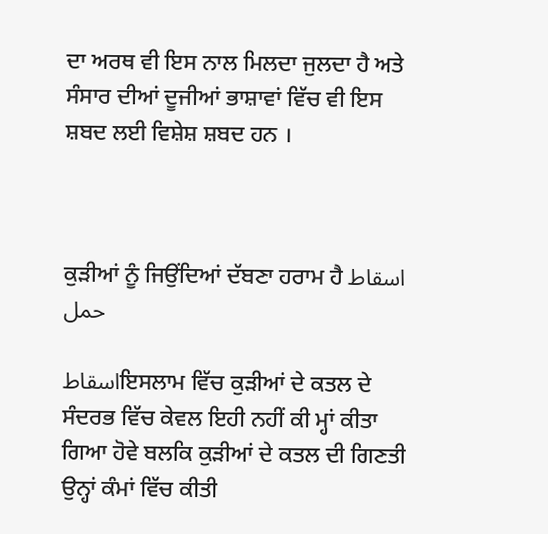ਦਾ ਅਰਥ ਵੀ ਇਸ ਨਾਲ ਮਿਲਦਾ ਜੁਲਦਾ ਹੈ ਅਤੇ ਸੰਸਾਰ ਦੀਆਂ ਦੂਜੀਆਂ ਭਾਸ਼ਾਵਾਂ ਵਿੱਚ ਵੀ ਇਸ ਸ਼ਬਦ ਲਈ ਵਿਸ਼ੇਸ਼ ਸ਼ਬਦ ਹਨ ।



ਕੁੜੀਆਂ ਨੂੰ ਜਿਉਂਦਿਆਂ ਦੱਬਣਾ ਹਰਾਮ ਹੈ اسقاط حمل

اسقاطਇਸਲਾਮ ਵਿੱਚ ਕੁੜੀਆਂ ਦੇ ਕਤਲ ਦੇ ਸੰਦਰਭ ਵਿੱਚ ਕੇਵਲ ਇਹੀ ਨਹੀਂ ਕੀ ਮ੍ਹਾਂ ਕੀਤਾ ਗਿਆ ਹੋਵੇ ਬਲਕਿ ਕੁੜੀਆਂ ਦੇ ਕਤਲ ਦੀ ਗਿਣਤੀ ਉਨ੍ਹਾਂ ਕੰਮਾਂ ਵਿੱਚ ਕੀਤੀ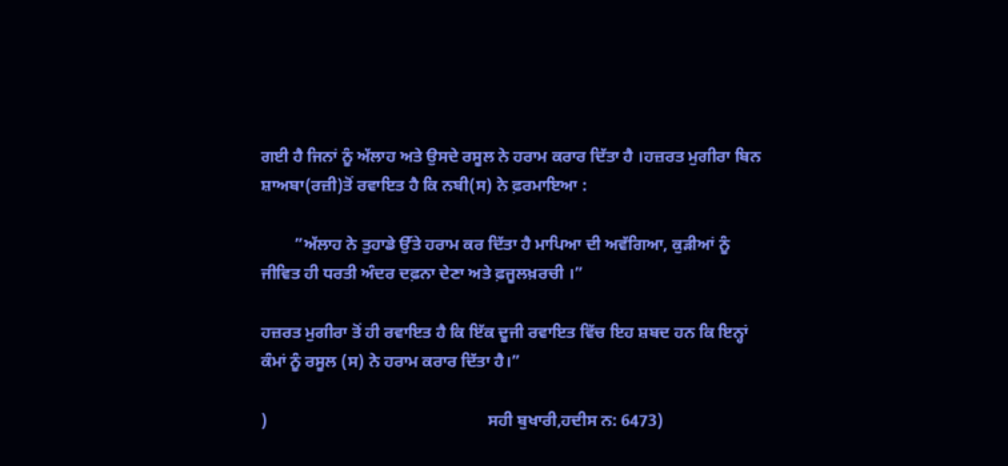ਗਈ ਹੈ ਜਿਨਾਂ ਨੂੰ ਅੱਲਾਹ ਅਤੇ ਉਸਦੇ ਰਸੂਲ ਨੇ ਹਰਾਮ ਕਰਾਰ ਦਿੱਤਾ ਹੈ ।ਹਜ਼ਰਤ ਮੁਗੀਰਾ ਬਿਨ ਸ਼ਾਅਬਾ(ਰਜ਼ੀ)ਤੋਂ ਰਵਾਇਤ ਹੈ ਕਿ ਨਬੀ(ਸ) ਨੇ ਫ਼ਰਮਾਇਆ :

        ”ਅੱਲਾਹ ਨੇ ਤੁਹਾਡੇ ਉੱਤੇ ਹਰਾਮ ਕਰ ਦਿੱਤਾ ਹੈ ਮਾਪਿਆ ਦੀ ਅਵੱਗਿਆ, ਕੁੜੀਆਂ ਨੂੰ ਜੀਵਿਤ ਹੀ ਧਰਤੀ ਅੰਦਰ ਦਫ਼ਨਾ ਦੇਣਾ ਅਤੇ ਫ਼ਜੂਲਖ਼ਰਚੀ ।”

ਹਜ਼ਰਤ ਮੁਗੀਰਾ ਤੋਂ ਹੀ ਰਵਾਇਤ ਹੈ ਕਿ ਇੱਕ ਦੂਜੀ ਰਵਾਇਤ ਵਿੱਚ ਇਹ ਸ਼ਬਦ ਹਨ ਕਿ ਇਨ੍ਹਾਂ ਕੰਮਾਂ ਨੂੰ ਰਸੂਲ (ਸ) ਨੇ ਹਰਾਮ ਕਰਾਰ ਦਿੱਤਾ ਹੈ।”

)                                                     ਸਹੀ ਬੁਖਾਰੀ,ਹਦੀਸ ਨ: 6473)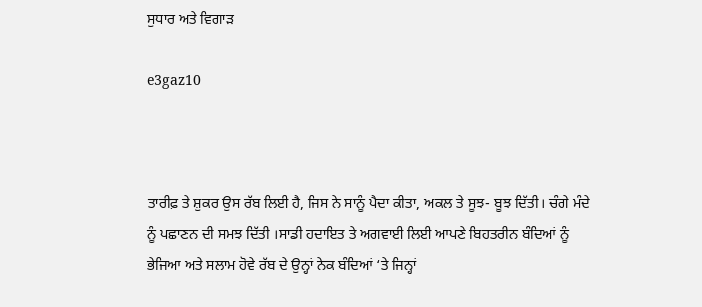ਸੁਧਾਰ ਅਤੇ ਵਿਗਾਡ਼

e3gaz10



ਤਾਰੀਫ਼ ਤੇ ਸ਼ੁਕਰ ਉਸ ਰੱਬ ਲਿਈ ਹੈ, ਜਿਸ ਨੇ ਸਾਨੂੰ ਪੈਦਾ ਕੀਤਾ, ਅਕਲ ਤੇ ਸੂਝ- ਬੂਝ ਦਿੱਤੀ। ਚੰਗੇ ਮੰਦੇ ਨੂੰ ਪਛਾਣਨ ਦੀ ਸਮਝ ਦਿੱਤੀ ।ਸਾਡੀ ਹਦਾਇਤ ਤੇ ਅਗਵਾਈ ਲਿਈ ਆਪਣੇ ਬਿਹਤਰੀਨ ਬੰਦਿਆਂ ਨੂੰ ਭੇਜਿਆ ਅਤੇ ਸਲਾਮ ਹੋਵੇ ਰੱਬ ਦੇ ਉਨ੍ਹਾਂ ਨੇਕ ਬੰਦਿਆਂ ‘ਤੇ ਜਿਨ੍ਹਾਂ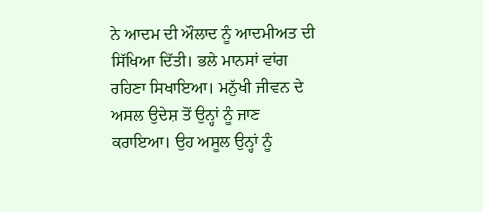ਨੇ ਆਦਮ ਦੀ ਔਲਾਦ ਨੂੰ ਆਦਮੀਅਤ ਦੀ ਸਿੱਖਿਆ ਦਿੱਤੀ। ਭਲੇ ਮਾਨਸਾਂ ਵਾਂਗ ਰਹਿਣਾ ਸਿਖਾਇਆ। ਮਨੁੱਖੀ ਜੀਵਨ ਦੇ ਅਸਲ ਉਦੇਸ਼ ਤੋਂ ਉਨ੍ਹਾਂ ਨੂੰ ਜਾਣ ਕਰਾਇਆ। ਉਹ ਅਸੂਲ ਉਨ੍ਹਾਂ ਨੂੰ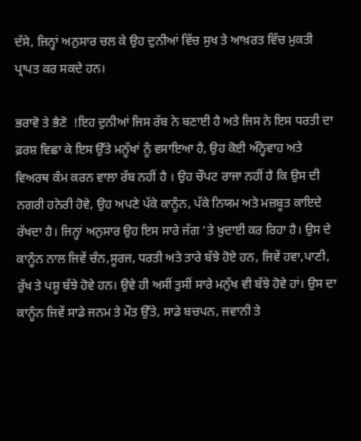ਦੱਸੇ, ਜਿਨ੍ਹਾਂ ਅਨੁਸਾਰ ਚਲ ਕੇ ਉਹ ਦੁਨੀਆਂ ਵਿੱਚ ਸੁਖ ਤੇ ਆਖ਼ਰਤ ਵਿੱਚ ਮੁਕਤੀ ਪ੍ਰਾਪਤ ਕਰ ਸਕਦੇ ਹਨ।

ਭਰਾਵੋ ਤੇ ਭੈਣੋ  !ਇਹ ਦੁਨੀਆਂ ਜਿਸ ਰੱਬ ਨੇ ਬਣਾਈ ਹੈ ਅਤੇ ਜਿਸ ਨੇ ਇਸ ਧਰਤੀ ਦਾ ਫ਼ਰਸ਼ ਵਿਛਾ ਕੇ ਇਸ ਉੱਤੇ ਮਨੂੱਖਾਂ ਨੂੰ ਵਸਾਇਆ ਹੈ, ਉਹ ਕੋਈ ਅੰਨ੍ਹੇਵਾਹ ਅਤੇ ਵਿਅਰਥ ਕੰਮ ਕਰਨ ਵਾਲਾ ਰੱਬ ਨਹੀਂ ਹੈ । ਉਹ ਚੌਪਟ ਰਾਜਾ ਨਹੀਂ ਹੈ ਕਿ ਉਸ ਦੀ ਨਗਰੀ ਹਨੇਰੀ ਹੋਵੇ, ਉਹ ਅਪਣੇ ਪੱਕੇ ਕਾਨੂੰਨ, ਪੱਕੇ ਨਿਯਮ ਅਤੇ ਮਜ਼ਬੂਤ ਕਾਇਦੇ ਰੱਖਦਾ ਹੈ। ਜਿਨ੍ਹਾਂ ਅਨੁਸਾਰ ਉਹ ਇਸ ਸਾਰੇ ਜੱਗ ‘ਤੇ ਖ਼ੁਦਾਈ ਕਰ ਰਿਹਾ ਹੈ। ਉਸ ਦੇ ਕਾਨੂੰਨ ਨਾਲ ਜਿਵੇਂ ਚੰਨ,ਸੂਰਜ, ਧਰਤੀ ਅਤੇ ਤਾਰੇ ਬੱਝੇ ਹੋਏ ਹਨ, ਜਿਵੇਂ ਹਵਾ,ਪਾਣੀ, ਰੁੱਖ ਤੇ ਪਸ਼ੂ ਬੱਝੇ ਹੋਵੇ ਹਨ। ਉਵੇ ਹੀ ਅਸੀਂ ਤੁਸੀਂ ਸਾਰੇ ਮਨੁੱਖ ਵੀ ਬੱਝੇ ਹੋਵੇ ਹਾਂ। ਉਸ ਦਾ ਕਾਨੂੰਨ ਜਿਵੇਂ ਸਾਡੇ ਜਨਮ ਤੇ ਮੌਤ ਉੱਤੇ, ਸਾਡੇ ਬਚਪਨ, ਜਵਾਨੀ ਤੇ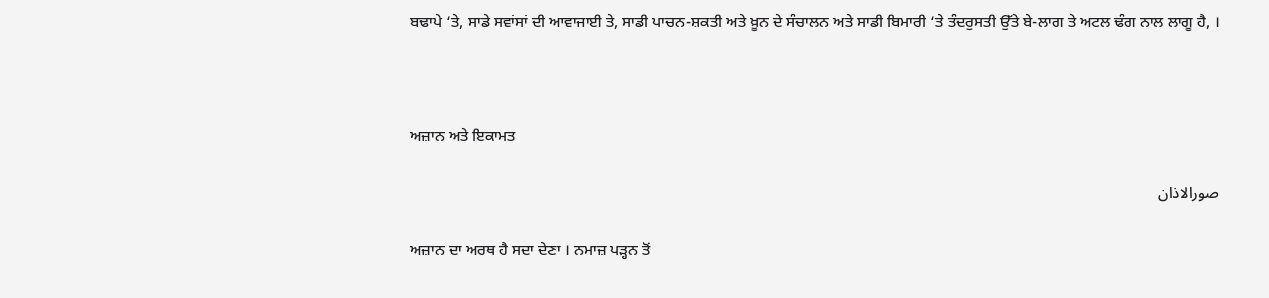ਬਢਾਪੇ ‘ਤੇ, ਸਾਡੇ ਸਵਾਂਸਾਂ ਦੀ ਆਵਾਜਾਈ ਤੇ, ਸਾਡੀ ਪਾਚਨ-ਸ਼ਕਤੀ ਅਤੇ ਖ਼ੂਨ ਦੇ ਸੰਚਾਲਨ ਅਤੇ ਸਾਡੀ ਬਿਮਾਰੀ ‘ਤੇ ਤੰਦਰੁਸਤੀ ਉੱਤੇ ਬੇ-ਲਾਗ ਤੇ ਅਟਲ ਢੰਗ ਨਾਲ ਲਾਗੂ ਹੈ, ।



ਅਜ਼ਾਨ ਅਤੇ ਇਕਾਮਤ

صورالاذان

ਅਜ਼ਾਨ ਦਾ ਅਰਥ ਹੈ ਸਦਾ ਦੇਣਾ । ਨਮਾਜ਼ ਪੜ੍ਹਨ ਤੋਂ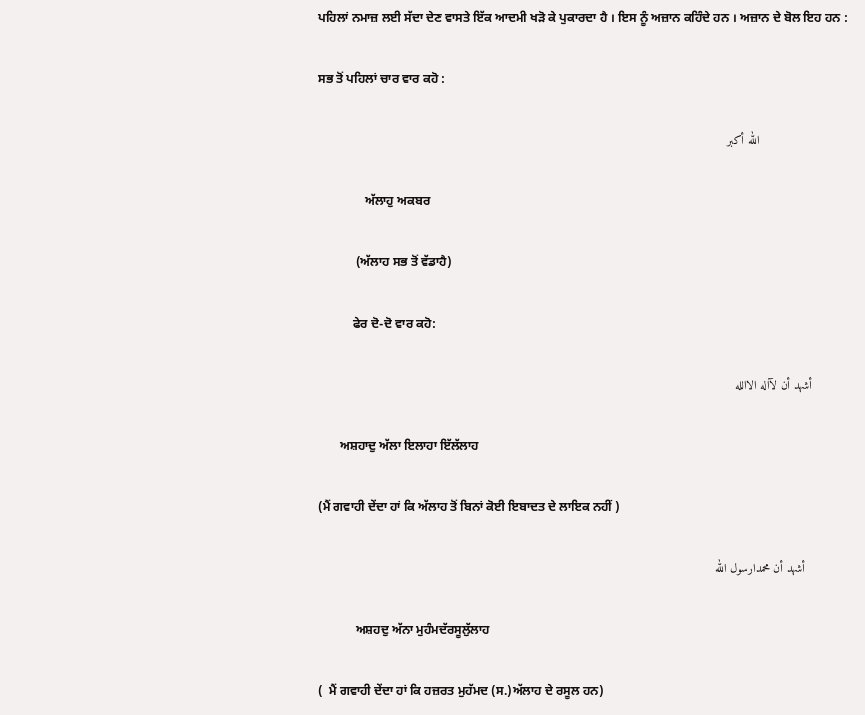ਪਹਿਲਾਂ ਨਮਾਜ਼ ਲਈ ਸੱਦਾ ਦੇਣ ਵਾਸਤੇ ਇੱਕ ਆਦਮੀ ਖੜੋ ਕੇ ਪੁਕਾਰਦਾ ਹੈ । ਇਸ ਨੂੰ ਅਜ਼ਾਨ ਕਹਿੰਦੇ ਹਨ । ਅਜ਼ਾਨ ਦੇ ਬੋਲ ਇਹ ਹਨ :

ਸਭ ਤੋਂ ਪਹਿਲਾਂ ਚਾਰ ਵਾਰ ਕਹੋ :

                         الله أكبر

               ਅੱਲਾਹੁ ਅਕਬਰ

            (ਅੱਲਾਹ ਸਭ ਤੋਂ ਵੱਡਾਹੈ)

           ਫੇਰ ਦੋ-ਦੋ ਵਾਰ ਕਹੋ:

          أشهد أن لآاله الاالله

       ਅਸ਼ਹਾਦੁ ਅੱਲਾ ਇਲਾਹਾ ਇੱਲੱਲਾਹ

(ਮੈਂ ਗਵਾਹੀ ਦੇਂਦਾ ਹਾਂ ਕਿ ਅੱਲਾਹ ਤੋਂ ਬਿਨਾਂ ਕੋਈ ਇਬਾਦਤ ਦੇ ਲਾਇਕ ਨਹੀਂ )

            أشهد أن محمدارسول الله

            ਅਸ਼ਹਦੁ ਅੱਨਾ ਮੁਹੰਮਦੱਰਸੂਲੁੱਲਾਹ

(  ਮੈਂ ਗਵਾਹੀ ਦੇਂਦਾ ਹਾਂ ਕਿ ਹਜ਼ਰਤ ਮੁਹੱਮਦ (ਸ.)ਅੱਲਾਹ ਦੇ ਰਸੂਲ ਹਨ)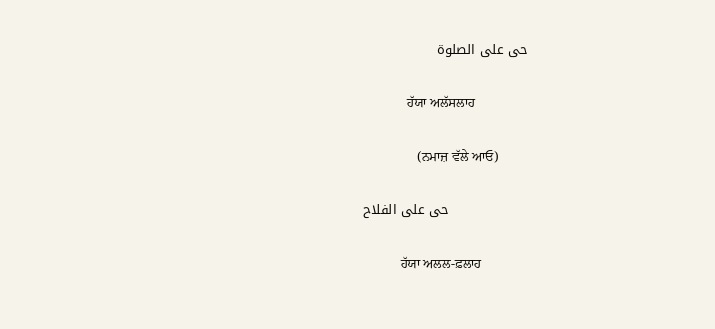حى على الصلوة

             ਹੱਯਾ ਅਲੱਸਲਾਹ

                (ਨਮਾਜ਼ ਵੱਲੇ ਆਓ)

                  حى على الفلاح

           ਹੱਯਾ ਅਲਲ-ਫ਼ਲਾਹ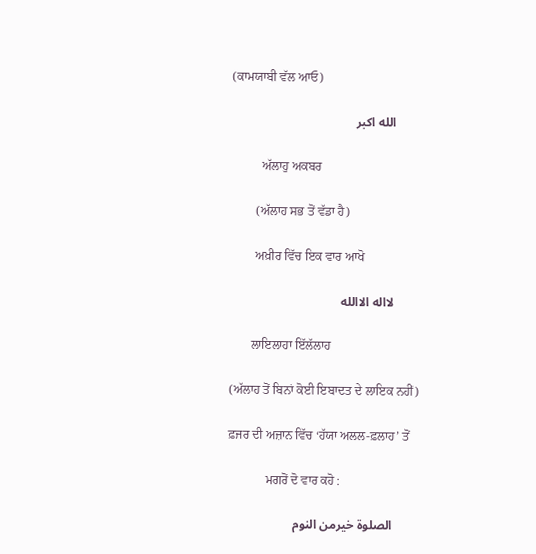(ਕਾਮਯਾਬੀ ਵੱਲ ਆਓ)

        الله اكبر

          ਅੱਲਾਹੁ ਅਕਬਰ

        (ਅੱਲਾਹ ਸਭ ਤੋਂ ਵੱਡਾ ਹੈ)

        ਅਖ਼ੀਰ ਵਿੱਚ ਇਕ ਵਾਰ ਆਖੋ

        لااله الاالله

       ਲਾਇਲਾਹਾ ਇੱਲੱਲਾਹ

(ਅੱਲਾਹ ਤੋਂ ਬਿਨਾਂ ਕੋਈ ਇਬਾਦਤ ਦੇ ਲਾਇਕ ਨਹੀਂ)

ਫ਼ਜਰ ਦੀ ਅਜ਼ਾਨ ਵਿੱਚ ‘ਹੱਯਾ ਅਲਲ-ਫ਼ਲਾਹ’ ਤੋਂ

            ਮਗਰੋਂ ਦੋ ਵਾਰ ਕਹੋ :

        الصلوة خيرمن النوم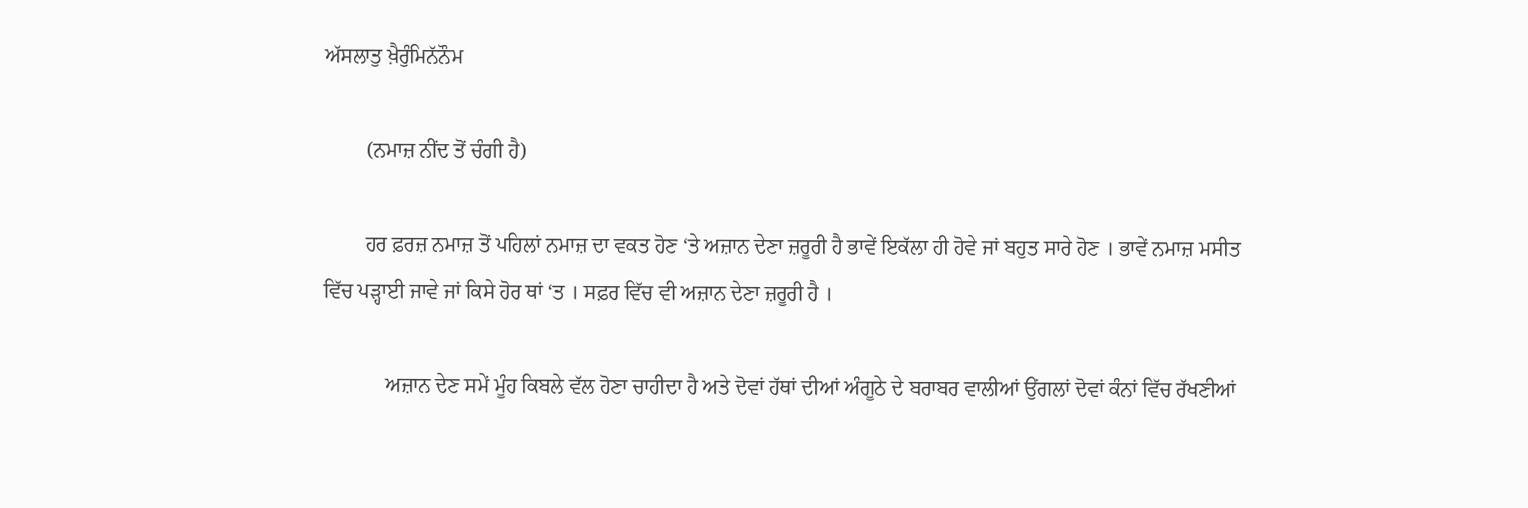ਅੱਸਲਾਤੁ ਖ਼ੈਰੁੰਮਿਨੱਨੌਮ

        (ਨਮਾਜ਼ ਨੀਂਦ ਤੋਂ ਚੰਗੀ ਹੈ)

        ਹਰ ਫ਼ਰਜ਼ ਨਮਾਜ਼ ਤੋਂ ਪਹਿਲਾਂ ਨਮਾਜ਼ ਦਾ ਵਕਤ ਹੋਣ ‘ਤੇ ਅਜ਼ਾਨ ਦੇਣਾ ਜ਼ਰੂਰੀ ਹੈ ਭਾਵੇਂ ਇਕੱਲਾ ਹੀ ਹੋਵੇ ਜਾਂ ਬਹੁਤ ਸਾਰੇ ਹੋਣ । ਭਾਵੇਂ ਨਮਾਜ਼ ਮਸੀਤ ਵਿੱਚ ਪੜ੍ਹਾਈ ਜਾਵੇ ਜਾਂ ਕਿਸੇ ਹੋਰ ਥਾਂ ‘ਤ । ਸਫ਼ਰ ਵਿੱਚ ਵੀ ਅਜ਼ਾਨ ਦੇਣਾ ਜ਼ਰੂਰੀ ਹੈ ।

            ਅਜ਼ਾਨ ਦੇਣ ਸਮੇਂ ਮੂੰਹ ਕਿਬਲੇ ਵੱਲ ਹੋਣਾ ਚਾਹੀਦਾ ਹੈ ਅਤੇ ਦੋਵਾਂ ਹੱਥਾਂ ਦੀਆਂ ਅੰਗੂਠੇ ਦੇ ਬਰਾਬਰ ਵਾਲੀਆਂ ਉਂਗਲਾਂ ਦੋਵਾਂ ਕੰਨਾਂ ਵਿੱਚ ਰੱਖਣੀਆਂ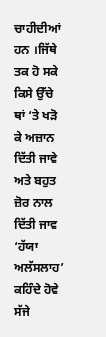ਚਾਹੀਦੀਆਂ ਹਨ ।ਜਿੱਥੇ ਤਕ ਹੋ ਸਕੇ ਕਿਸੇ ਉੱਚੇ ਥਾਂ ‘ਤੇ ਖੜੋ ਕੇ ਅਜ਼ਾਨ ਦਿੱਤੀ ਜਾਵੇ ਅਤੇ ਬਹੁਤ ਜ਼ੋਰ ਨਾਲ ਦਿੱਤੀ ਜਾਵ  ‘ਹੱਯਾ ਅਲੱਸਲਾਹ’ ਕਹਿੰਦੇ ਹੋਵੇ ਸੱਜੇ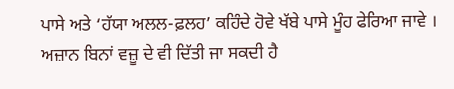ਪਾਸੇ ਅਤੇ ‘ਹੱਯਾ ਅਲਲ-ਫ਼ਲਹ’ ਕਹਿੰਦੇ ਹੋਵੇ ਖੱਬੇ ਪਾਸੇ ਮੂੰਹ ਫੇਰਿਆ ਜਾਵੇ । ਅਜ਼ਾਨ ਬਿਨਾਂ ਵਜ਼ੂ ਦੇ ਵੀ ਦਿੱਤੀ ਜਾ ਸਕਦੀ ਹੈ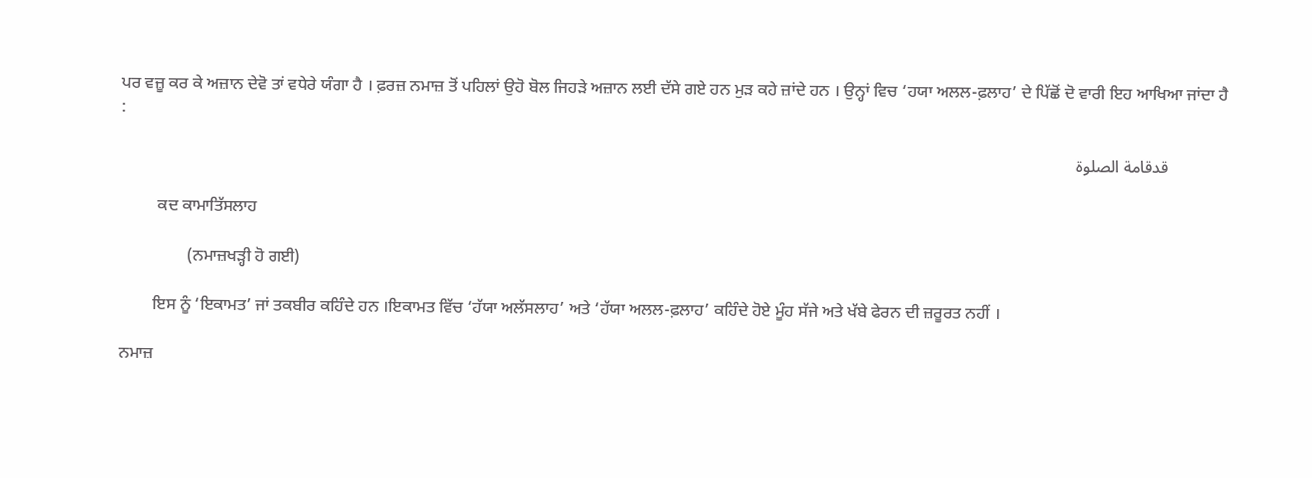ਪਰ ਵਜ਼ੂ ਕਰ ਕੇ ਅਜ਼ਾਨ ਦੇਵੋ ਤਾਂ ਵਧੇਰੇ ਯੰਗਾ ਹੈ । ਫ਼ਰਜ਼ ਨਮਾਜ਼ ਤੋਂ ਪਹਿਲਾਂ ਉਹੋ ਬੋਲ ਜਿਹੜੇ ਅਜ਼ਾਨ ਲਈ ਦੱਸੇ ਗਏ ਹਨ ਮੁਡ਼ ਕਹੇ ਜ਼ਾਂਦੇ ਹਨ । ਉਨ੍ਹਾਂ ਵਿਚ ‘ਹਯਾ ਅਲਲ-ਫ਼ਲਾਹ’ ਦੇ ਪਿੱਛੋਂ ਦੋ ਵਾਰੀ ਇਹ ਆਖਿਆ ਜਾਂਦਾ ਹੈ :

              قدقامة الصلوة

         ਕਦ ਕਾਮਾਤਿੱਸਲਾਹ

                (ਨਮਾਜ਼ਖੜ੍ਹੀ ਹੋ ਗਈ)

        ਇਸ ਨੂੰ ‘ਇਕਾਮਤ’ ਜਾਂ ਤਕਬੀਰ ਕਹਿੰਦੇ ਹਨ ।ਇਕਾਮਤ ਵਿੱਚ ‘ਹੱਯਾ ਅਲੱਸਲਾਹ’ ਅਤੇ ‘ਹੱਯਾ ਅਲਲ-ਫ਼ਲਾਹ’ ਕਹਿੰਦੇ ਹੋਏ ਮੂੰਹ ਸੱਜੇ ਅਤੇ ਖੱਬੇ ਫੇਰਨ ਦੀ ਜ਼ਰੂਰਤ ਨਹੀਂ ।

ਨਮਾਜ਼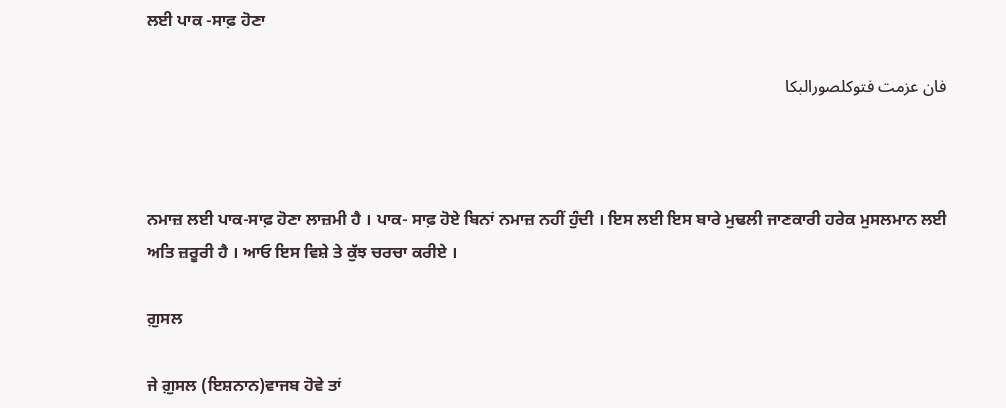ਲਈ ਪਾਕ -ਸਾਫ਼ ਹੋਣਾ

فان عزمت فتوكلصورالبكا



ਨਮਾਜ਼ ਲਈ ਪਾਕ-ਸਾਫ਼ ਹੋਣਾ ਲਾਜ਼ਮੀ ਹੈ । ਪਾਕ- ਸਾਫ਼ ਹੋਏ ਬਿਨਾਂ ਨਮਾਜ਼ ਨਹੀਂ ਹੁੰਦੀ । ਇਸ ਲਈ ਇਸ ਬਾਰੇ ਮੁਢਲੀ ਜਾਣਕਾਰੀ ਹਰੇਕ ਮੁਸਲਮਾਨ ਲਈ ਅਤਿ ਜ਼ਰੂਰੀ ਹੈ । ਆਓ ਇਸ ਵਿਸ਼ੇ ਤੇ ਕੁੱਝ ਚਰਚਾ ਕਰੀਏ ।

ਗ਼ੁਸਲ

ਜੇ ਗ਼ੁਸਲ (ਇਸ਼ਨਾਨ)ਵਾਜਬ ਹੋਵੇ ਤਾਂ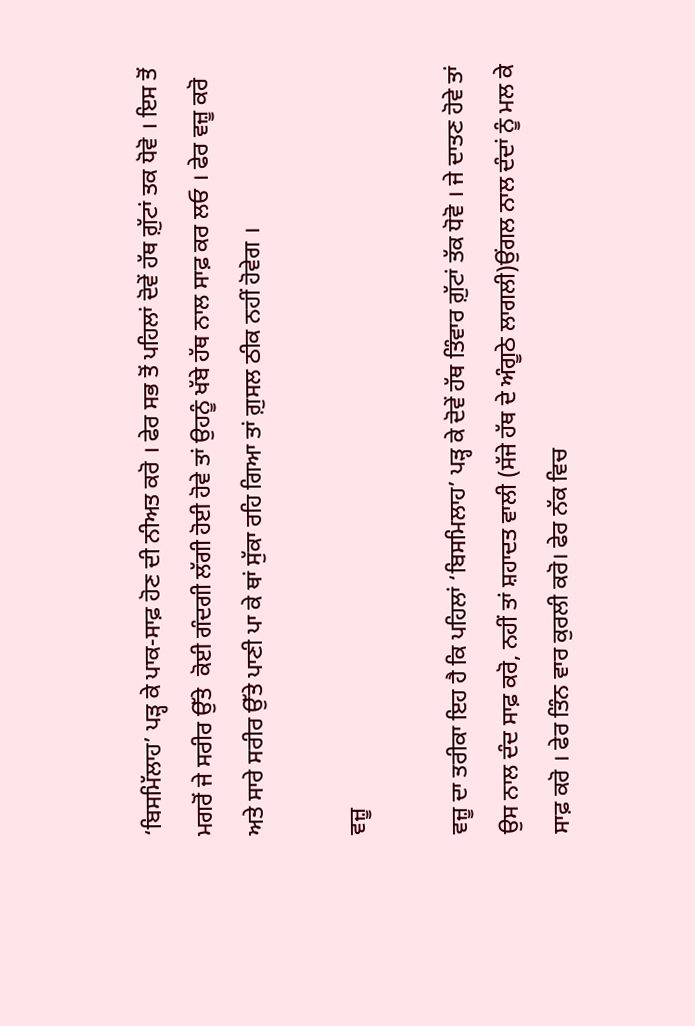‘ਬਿਸਮਿੱਲਾਹ’ ਪੜ੍ਹ ਕੇ ਪਾਕ-ਸਾਫ਼ ਹੋਣ ਦੀ ਨੀਅਤ ਕਰੋ । ਫੇਰ ਸਭ ਤੋਂ ਪਹਿਲਾਂ ਦੋਵੇਂ ਹੱਥ ਗ਼ੁੱਟਾਂ ਤਕ ਧੋਵੋ । ਇਸ ਤੋਂ ਮਗਰੋਂ ਜੇ ਸਰੀਰ ਉੱਤੇ  ਕੋਈ ਗੰਦਗੀ ਲੱਗੀ ਹੋਈ ਹੋਵੇ ਤਾਂ ਉਹਨੂੰ ਖੱਬੇ ਹੱਥ ਨਾਲ ਸਾਫ਼ ਕਰ ਲਓ । ਫੇਰ ਵਜ਼ੂ ਕਰੋ ਅਤੇ ਸਾਰੇ ਸਰੀਰ ਉੱਤੇ ਪਾਣੀ ਪਾ ਕੇ ਥਾਂ ਸੁੱਕਾ ਰਹਿ ਗਿਆ ਤਾਂ ਗ਼ੁਸਲ ਠੀਕ ਨਹੀਂ ਹੋਵੇਗ ।

ਵਜ਼ੂ

ਵਜ਼ੂ ਦਾ ਤਰੀਕਾ ਇਹ ਹੈ ਕਿ ਪਹਿਲਾਂ ‘ਬਿਸਮਿਲਾਹ’ ਪੜ੍ਹ ਕੇ ਦੋਵੇਂ ਹੱਥ ਤਿੰਵਾਰ ਗ਼ੁੱਟਾਂ ਤੱਕ ਧੋਵੋ । ਜੇ ਦਾਤਣ ਹੋਵੇ ਤਾਂ ਉਸ ਨਾਲ ਦੰਦ ਸਾਫ਼ ਕਰੋ, ਨਹੀਂ ਤਾਂ ਸ਼ਹਾਦਤ ਵਾਲੀ (ਸੱਜੇ ਹੱਥ ਦੇ ਅੰਗੂਠੇ ਲਾਗਲੀ)ਉਂਗਲ ਨਾਲ ਦੰਦਾਂ ਨੂੰ ਮਲ ਕੇ ਸਾਫ਼ ਕਰੋ । ਫੇਰ ਤਿੰਨ ਵਾਰ ਕੁਰਲੀ ਕਰੋ। ਫੇਰ ਨੱਕ ਵਿਚ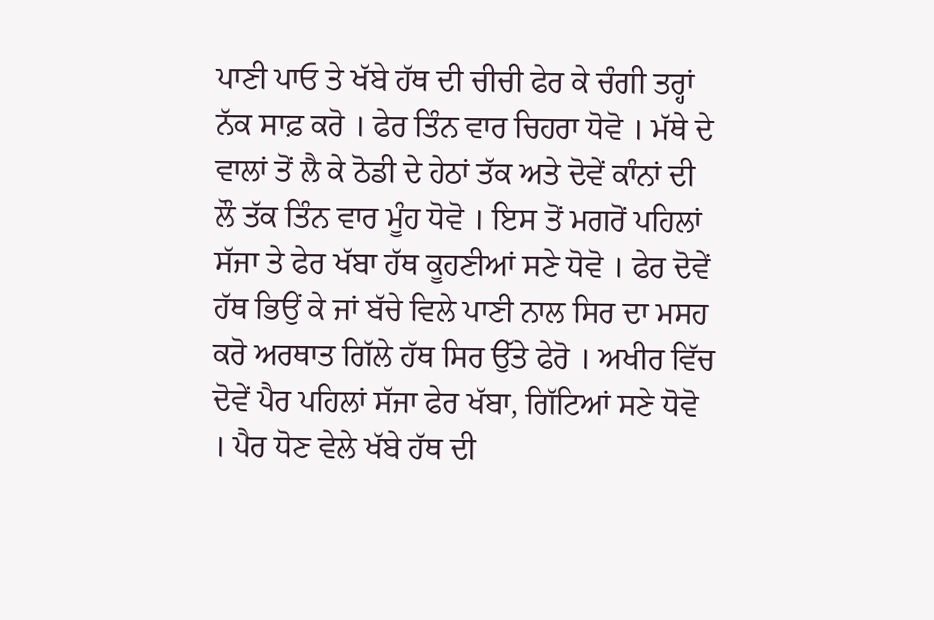ਪਾਣੀ ਪਾਓ ਤੇ ਖੱਬੇ ਹੱਥ ਦੀ ਚੀਚੀ ਫੇਰ ਕੇ ਚੰਗੀ ਤਰ੍ਹਾਂ ਨੱਕ ਸਾਫ਼ ਕਰੋ । ਫੇਰ ਤਿੰਨ ਵਾਰ ਚਿਹਰਾ ਧੋਵੋ । ਮੱਥੇ ਦੇ ਵਾਲਾਂ ਤੋਂ ਲੈ ਕੇ ਠੋਡੀ ਦੇ ਹੇਠਾਂ ਤੱਕ ਅਤੇ ਦੋਵੇਂ ਕਾੰਨਾਂ ਦੀ ਲੌ ਤੱਕ ਤਿੰਨ ਵਾਰ ਮੂੰਹ ਧੋਵੋ । ਇਸ ਤੋਂ ਮਗਰੋਂ ਪਹਿਲਾਂ ਸੱਜਾ ਤੇ ਫੇਰ ਖੱਬਾ ਹੱਥ ਕੂਹਣੀਆਂ ਸਣੇ ਧੋਵੋ । ਫੇਰ ਦੋਵੇਂ ਹੱਥ ਭਿਉਂ ਕੇ ਜਾਂ ਬੱਚੇ ਵਿਲੇ ਪਾਣੀ ਨਾਲ ਸਿਰ ਦਾ ਮਸਹ ਕਰੋ ਅਰਥਾਤ ਗਿੱਲੇ ਹੱਥ ਸਿਰ ਉੱਤੇ ਫੇਰੋ । ਅਖੀਰ ਵਿੱਚ ਦੋਵੇਂ ਪੈਰ ਪਹਿਲਾਂ ਸੱਜਾ ਫੇਰ ਖੱਬਾ, ਗਿੱਟਿਆਂ ਸਣੇ ਧੋਵੋ । ਪੈਰ ਧੋਣ ਵੇਲੇ ਖੱਬੇ ਹੱਥ ਦੀ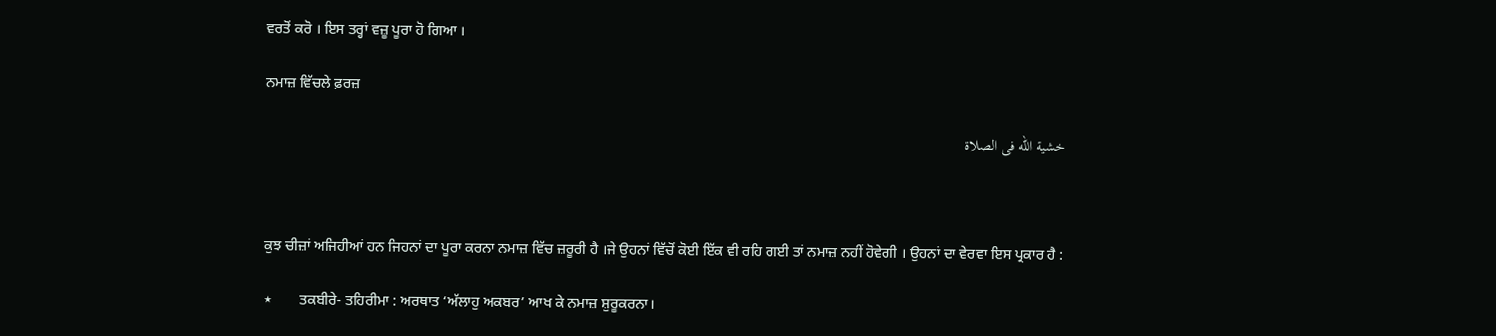ਵਰਤੋਂ ਕਰੋ । ਇਸ ਤਰ੍ਹਾਂ ਵਜ਼ੂ ਪੂਰਾ ਹੋ ਗਿਆ ।

ਨਮਾਜ਼ ਵਿੱਚਲੇ ਫ਼ਰਜ਼

خشية الله فى الصلاة



ਕੁਝ ਚੀਜ਼ਾਂ ਅਜਿਹੀਆਂ ਹਨ ਜਿਹਨਾਂ ਦਾ ਪੂਰਾ ਕਰਨਾ ਨਮਾਜ਼ ਵਿੱਚ ਜ਼ਰੂਰੀ ਹੈ ।ਜੇ ਉਹਨਾਂ ਵਿੱਚੋਂ ਕੋਈ ਇੱਕ ਵੀ ਰਹਿ ਗਈ ਤਾਂ ਨਮਾਜ਼ ਨਹੀਂ ਹੋਵੇਗੀ । ਉਹਨਾਂ ਦਾ ਵੇਰਵਾ ਇਸ ਪ੍ਰਕਾਰ ਹੈ :

٭       ਤਕਬੀਰੇ- ਤਹਿਰੀਮਾ : ਅਰਥਾਤ ‘ਅੱਲਾਹੁ ਅਕਬਰ’ ਆਖ ਕੇ ਨਮਾਜ਼ ਸ਼ੁਰੂਕਰਨਾ।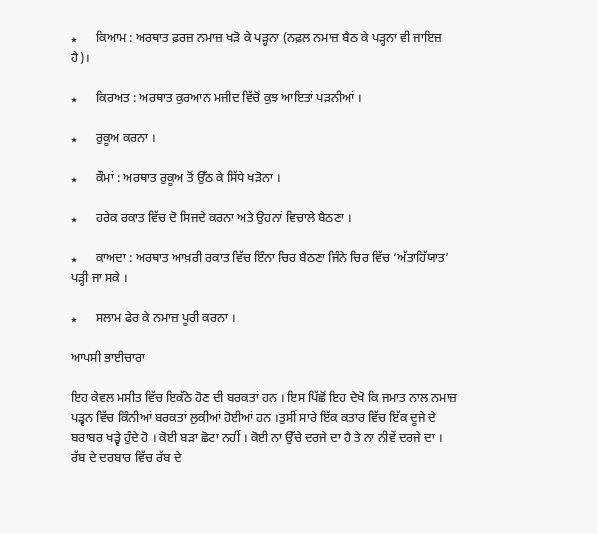٭      ਕਿਆਮ : ਅਰਥਾਤ ਫ਼ਰਜ਼ ਨਮਾਜ਼ ਖੜੋ ਕੇ ਪੜ੍ਹਨਾ (ਨਫ਼ਲ ਨਮਾਜ਼ ਬੈਠ ਕੇ ਪੜ੍ਹਨਾ ਵੀ ਜਾਇਜ਼ ਹੈ)।

٭      ਕਿਰਅਤ : ਅਰਥਾਤ ਕੁਰਆਨ ਮਜੀਦ ਵਿੱਚੋਂ ਕੁਝ ਆਇਤਾਂ ਪੜਨੀਆਂ ।

٭      ਰੁਕੂਅ ਕਰਨਾ ।

٭      ਕੌਮਾਂ : ਅਰਥਾਤ ਰੁਕੂਅ ਤੋਂ ਉੱਠ ਕੇ ਸਿੱਧੇ ਖੜੋਨਾ ।

٭      ਹਰੇਕ ਰਕਾਤ ਵਿੱਚ ਦੋ ਸਿਜਦੇ ਕਰਨਾ ਅਤੇ ਉਹਨਾਂ ਵਿਚਾਲੇ ਬੈਠਣਾ ।

٭      ਕਾਅਦਾ : ਅਰਥਾਤ ਆਖ਼ਰੀ ਰਕਾਤ ਵਿੱਚ ਇੰਨਾ ਚਿਰ ਬੈਠਣਾ ਜਿੰਨੇ ਚਿਰ ਵਿੱਚ ‘ਅੱਤਾਹਿੱਯਾਤ’ ਪੜ੍ਹੀ ਜਾ ਸਕੇ ।

٭      ਸਲਾਮ ਫੇਰ ਕੇ ਨਮਾਜ਼ ਪੂਰੀ ਕਰਨਾ ।

ਆਪਸੀ ਭਾਈਚਾਰਾ

ਇਹ ਕੇਵਲ ਮਸੀਤ ਵਿੱਚ ਇਕੱਠੇ ਹੋਣ ਦੀ ਬਰਕਤਾਂ ਹਨ । ਇਸ ਪਿੱਛੋਂ ਇਹ ਦੇਖੋ ਕਿ ਜਮਾਤ ਨਾਲ ਨਮਾਜ਼ ਪੜ੍ਵਨ ਵਿੱਚ ਕਿੰਨੀਆਂ ਬਰਕਤਾਂ ਲੁਕੀਆਂ ਹੋਈਆਂ ਹਨ ।ਤੁਸੀਂ ਸਾਰੇ ਇੱਕ ਕਤਾਰ ਵਿੱਚ ਇੱਕ ਦੂਜੇ ਦੇ ਬਰਾਬਰ ਖੜ੍ਵੇ ਹੁੰਦੇ ਹੋ । ਕੋਈ ਬੜਾ ਛੋਟਾ ਨਹੀਂ । ਕੋਈ ਨਾ ਉੱਚੇ ਦਰਜੇ ਦਾ ਹੈ ਤੇ ਨਾ ਨੀਵੇਂ ਦਰਜੇ ਦਾ । ਰੱਬ ਦੇ ਦਰਬਾਰ ਵਿੱਚ ਰੱਬ ਦੇ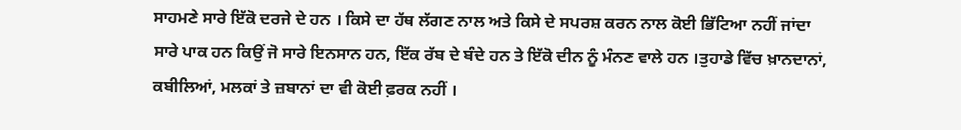ਸਾਹਮਣੇ ਸਾਰੇ ਇੱਕੋ ਦਰਜੇ ਦੇ ਹਨ । ਕਿਸੇ ਦਾ ਹੱਥ ਲੱਗਣ ਨਾਲ ਅਤੇ ਕਿਸੇ ਦੇ ਸਪਰਸ਼ ਕਰਨ ਨਾਲ ਕੋਈ ਭਿੱਟਿਆ ਨਹੀਂ ਜਾਂਦਾ ਸਾਰੇ ਪਾਕ ਹਨ ਕਿਉਂ ਜੋ ਸਾਰੇ ਇਨਸਾਨ ਹਨ, ਇੱਕ ਰੱਬ ਦੇ ਬੰਦੇ ਹਨ ਤੇ ਇੱਕੋ ਦੀਨ ਨੂੰ ਮੰਨਣ ਵਾਲੇ ਹਨ ।ਤੁਹਾਡੇ ਵਿੱਚ ਖ਼ਾਨਦਾਨਾਂ, ਕਬੀਲਿਆਂ, ਮਲਕਾਂ ਤੇ ਜ਼ਬਾਨਾਂ ਦਾ ਵੀ ਕੋਈ ਫ਼ਰਕ ਨਹੀਂ ।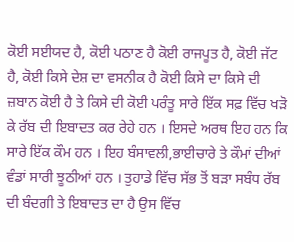ਕੋਈ ਸਈਯਦ ਹੈ, ਕੋਈ ਪਠਾਣ ਹੈ ਕੋਈ ਰਾਜਪੂਤ ਹੈ, ਕੋਈ ਜੱਟ ਹੈ, ਕੋਈ ਕਿਸੇ ਦੇਸ਼ ਦਾ ਵਸਨੀਕ ਹੈ ਕੋਈ ਕਿਸੇ ਦਾ ਕਿਸੇ ਦੀ ਜ਼ਬਾਨ ਕੋਈ ਹੈ ਤੇ ਕਿਸੇ ਦੀ ਕੋਈ ਪਰੰਤੂ ਸਾਰੇ ਇੱਕ ਸਫ਼ ਵਿੱਚ ਖੜੋ ਕੇ ਰੱਬ ਦੀ ਇਬਾਦਤ ਕਰ ਰੇਹੇ ਹਨ । ਇਸਦੇ ਅਰਥ ਇਹ ਹਨ ਕਿ ਸਾਰੇ ਇੱਕ ਕੌਮ ਹਨ । ਇਹ ਬੰਸਾਵਲੀ,ਭਾਈਚਾਰੇ ਤੇ ਕੌਮਾਂ ਦੀਆਂ ਵੰਡਾਂ ਸਾਰੀ ਝੂਠੀਆਂ ਹਨ । ਤੁਹਾਡੇ ਵਿੱਚ ਸੱਭ ਤੋਂ ਬੜਾ ਸਬੰਧ ਰੱਬ ਦੀ ਬੰਦਗੀ ਤੇ ਇਬਾਦਤ ਦਾ ਹੈ ਉਸ ਵਿੱਚ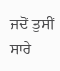ਜਦੋਂ ਤੁਸੀਂ ਸਾਰੇ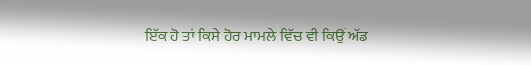ਇੱਕ ਹੋ ਤਾਂ ਕਿਸੇ ਹੋਰ ਮਾਮਲੇ ਵਿੱਚ ਵੀ ਕਿਉਂ ਅੱਡ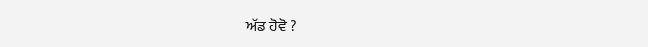ਅੱਡ ਹੋਵੋ ?